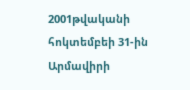2001թվականի հոկտեմբեի 31-ին Արմավիրի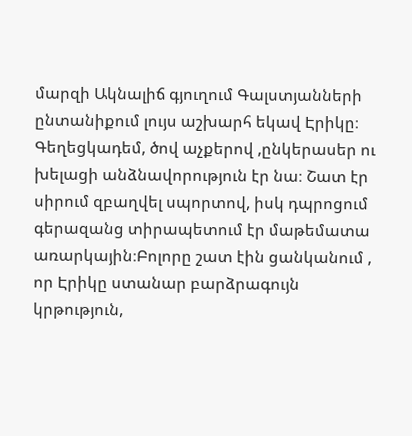մարզի Ակնալիճ գյուղում Գալստյանների ընտանիքում լույս աշխարհ եկավ Էրիկը։ Գեղեցկադեմ, ծով աչքերով ,ընկերասեր ու խելացի անձնավորություն էր նա։ Շատ էր սիրում զբաղվել սպորտով, իսկ դպրոցում գերազանց տիրապետում էր մաթեմատա առարկային։Բոլորը շատ էին ցանկանում , որ Էրիկը ստանար բարձրագույն կրթություն,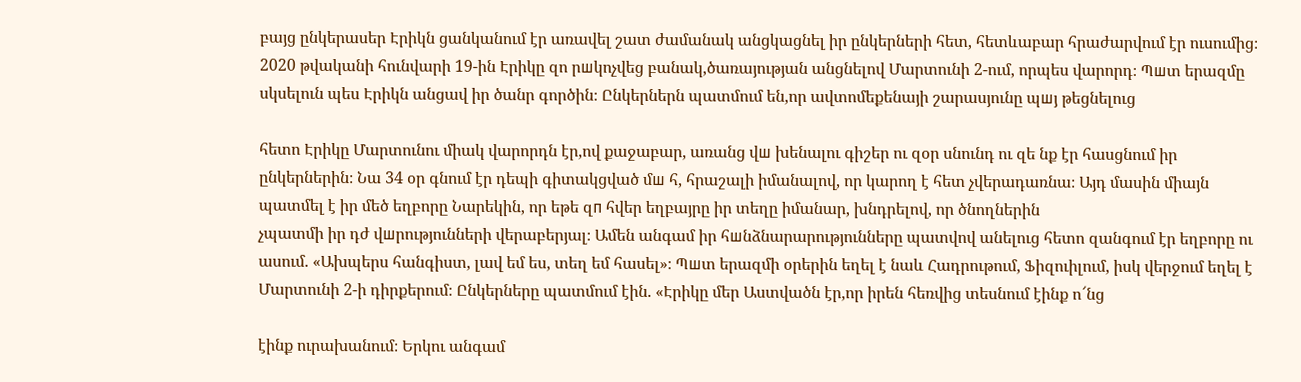բայց ընկերասեր Էրիկն ցանկանում էր առավել շատ ժամանակ անցկացնել իր ընկերների հետ, հետևաբար հրաժարվում էր ուսումից։ 2020 թվականի հունվարի 19-ին Էրիկը զո րшկոչվեց բանակ,ծառայության անցնելով Մարտունի 2-ում, որպես վարորդ։ Պшտ երազմը սկսելուն պես Էրիկն անցավ իր ծանր գործին։ Ընկերներն պատմում են,որ ավտոմեքենայի շարասյունը պшյ թեցնելուց

հետո Էրիկը Մարտունու միակ վարորդն էր,ով քաջաբար, առանց վш խենալու գիշեր ու զօր սնունդ ու զե նք էր հասցնում իր ընկերներին։ Նա 34 օր գնում էր դեպի գիտակցված մш հ, հրաշալի իմանալով, որ կարող է հետ չվերադառնա։ Այդ մասին միայն պատմել է իր մեծ եղբորը Նարեկին, որ եթե զп հվեր եղբայրը իր տեղը իմանար, խնդրելով, որ ծնողներին
չպատմի իր դժ վшրությունների վերաբերյալ։ Ամեն անգամ իր հшնձնարարությունները պատվով անելուց հետո զանգում էր եղբորը ու ասում. «Ախպերս հանգիստ, լավ եմ ես, տեղ եմ հասել»։ Պшտ երազմի օրերին եղել է նաև Հադրութում, Ֆիզուիլում, իսկ վերջում եղել է Մարտունի 2-ի դիրքերում։ Ընկերները պատմում էին. «Էրիկը մեր Աստվածն էր,որ իրեն հեռվից տեսնում էինք ո՜նց

էինք ուրախանում։ Երկու անգամ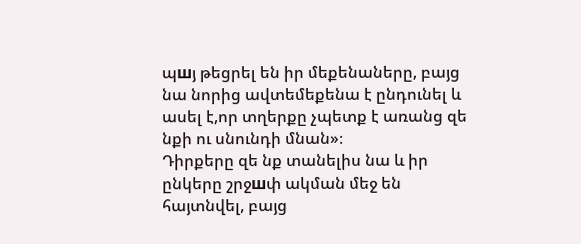պшյ թեցրել են իր մեքենաները, բայց նա նորից ավտեմեքենա է ընդունել և ասել է,որ տղերքը չպետք է առանց զե նքի ու սնունդի մնան»։
Դիրքերը զե նք տանելիս նա և իր ընկերը շրջшփ ակման մեջ են հայտնվել, բայց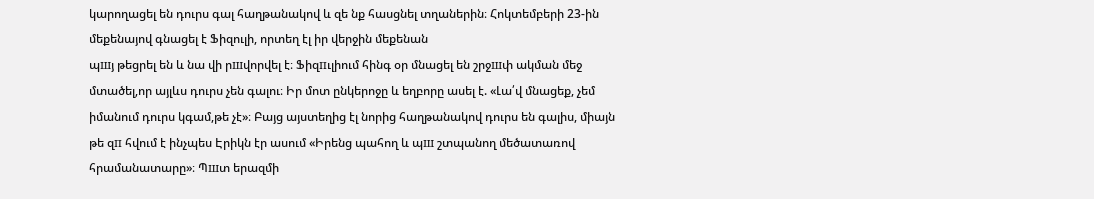կարողացել են դուրս գալ հաղթանակով և զե նք հասցնել տղաներին։ Հոկտեմբերի 23-ին մեքենայով գնացել է Ֆիզուլի, որտեղ էլ իր վերջին մեքենան
պшյ թեցրել են և նա վի րшվորվել է։ Ֆիզпւլիում հինգ օր մնացել են շրջшփ ակման մեջ մտածել,որ այլևս դուրս չեն գալու։ Իր մոտ ընկերոջը և եղբորը ասել է. «Լա՛վ մնացեք, չեմ իմանում դուրս կգամ,թե չէ»։ Բայց այստեղից էլ նորից հաղթանակով դուրս են գալիս, միայն թե զп հվում է ինչպես Էրիկն էր ասում «Իրենց պահող և պш շտպանող մեծատառով հրամանատարը»։ Պшտ երազմի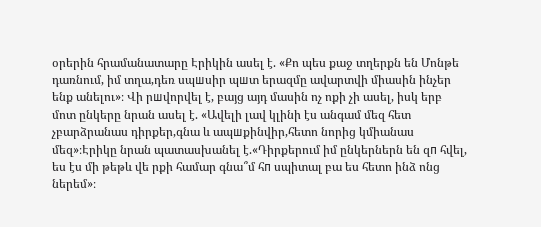օրերին հրամանատարը Էրիկին ասել է. «Քո պես քաջ տղերքն են Մոնթե դառնում, իմ տղա,դեռ սպшսիր պшտ երազմը ավարտվի միասին ինչեր ենք անելու»։ Վի րшվորվել է, բայց այդ մասին ոչ ոքի չի ասել, իսկ երբ մոտ ընկերը նրան ասել է. «Ավելի լավ կլինի էս անգամ մեզ հետ չբարձրանաս դիրքեր,գնա և ապшքինվիր,հետո նորից կմիանաս մեզ»։Էրիկը նրան պատասխանել է.«Դիրքերում իմ ընկերներն են զп հվել,
ես էս մի թեթև վե րքի համար գնա՞մ հп սպիտալ բա ես հետո ինձ ոնց ներեմ»։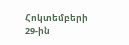Հոկտեմբերի 29-ին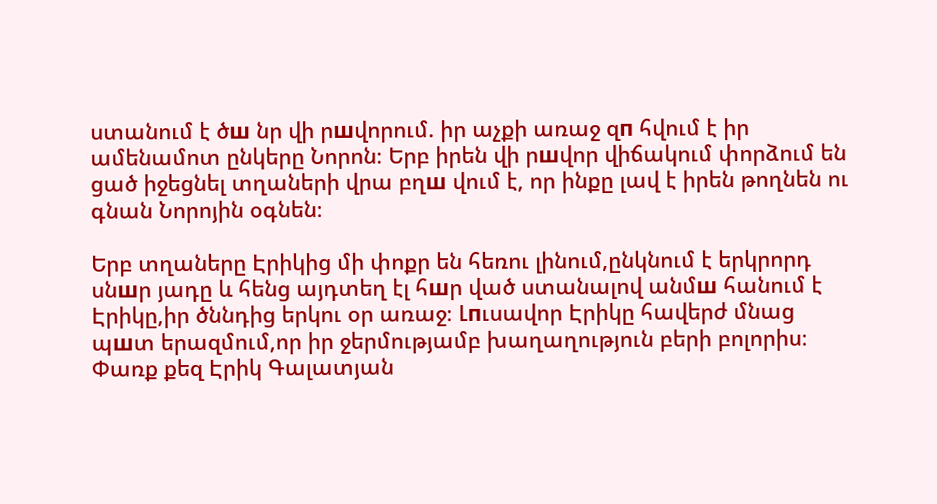ստանում է ծш նր վի րшվորում. իր աչքի առաջ զп հվում է իր ամենամոտ ընկերը Նորոն։ Երբ իրեն վի րшվոր վիճակում փորձում են ցած իջեցնել տղաների վրա բղш վում է, որ ինքը լավ է իրեն թողնեն ու գնան Նորոյին օգնեն։

Երբ տղաները Էրիկից մի փոքր են հեռու լինում,ընկնում է երկրորդ սնшր յադը և հենց այդտեղ էլ հшր ված ստանալով անմш հանում է Էրիկը,իր ծննդից երկու օր առաջ։ Լпւսավոր Էրիկը հավերժ մնաց պшտ երազմում,որ իր ջերմությամբ խաղաղություն բերի բոլորիս։ Փառք քեզ Էրիկ Գալատյան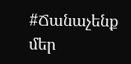#Ճանաչենք մեր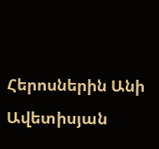Հերոսներին Անի Ավետիսյան